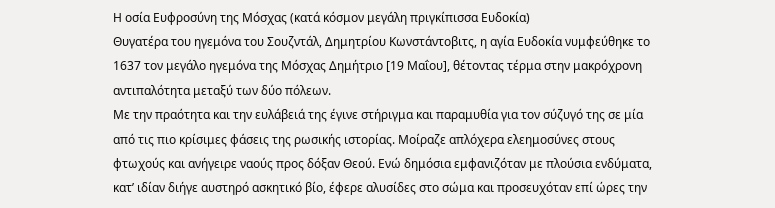Η οσία Ευφροσύνη της Μόσχας (κατά κόσμον μεγάλη πριγκίπισσα Ευδοκία)
Θυγατέρα του ηγεμόνα του Σουζντάλ, Δημητρίου Κωνστάντοβιτς, η αγία Ευδοκία νυμφεύθηκε το 1637 τον μεγάλο ηγεμόνα της Μόσχας Δημήτριο [19 Μαΐου], θέτοντας τέρμα στην μακρόχρονη αντιπαλότητα μεταξύ των δύο πόλεων.
Με την πραότητα και την ευλάβειά της έγινε στήριγμα και παραμυθία για τον σύζυγό της σε μία από τις πιο κρίσιμες φάσεις της ρωσικής ιστορίας. Μοίραζε απλόχερα ελεημοσύνες στους φτωχούς και ανήγειρε ναούς προς δόξαν Θεού. Ενώ δημόσια εμφανιζόταν με πλούσια ενδύματα, κατ’ ιδίαν διήγε αυστηρό ασκητικό βίο, έφερε αλυσίδες στο σώμα και προσευχόταν επί ώρες την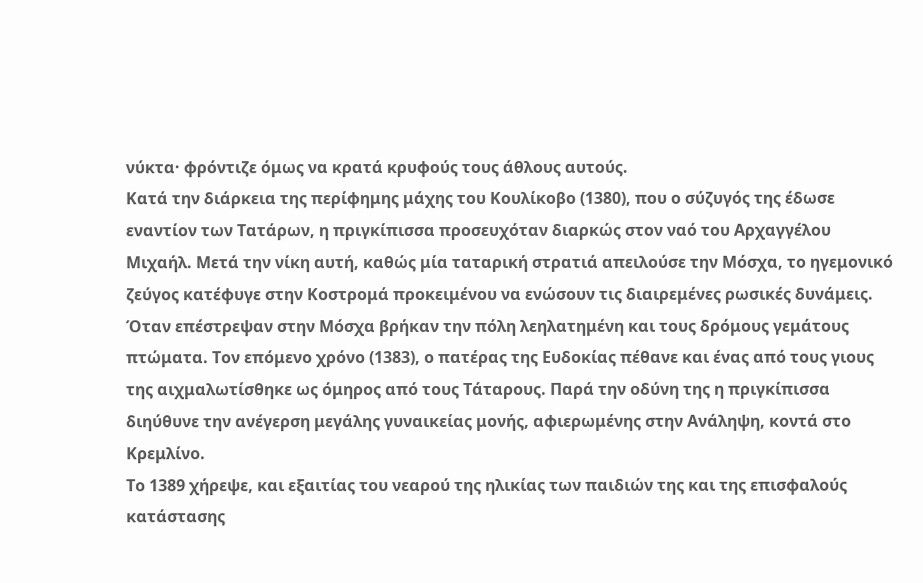νύκτα· φρόντιζε όμως να κρατά κρυφούς τους άθλους αυτούς.
Κατά την διάρκεια της περίφημης μάχης του Κουλίκοβο (1380), που ο σύζυγός της έδωσε εναντίον των Τατάρων, η πριγκίπισσα προσευχόταν διαρκώς στον ναό του Αρχαγγέλου Μιχαήλ. Μετά την νίκη αυτή, καθώς μία ταταρική στρατιά απειλούσε την Μόσχα, το ηγεμονικό ζεύγος κατέφυγε στην Κοστρομά προκειμένου να ενώσουν τις διαιρεμένες ρωσικές δυνάμεις.
Όταν επέστρεψαν στην Μόσχα βρήκαν την πόλη λεηλατημένη και τους δρόμους γεμάτους πτώματα. Τον επόμενο χρόνο (1383), ο πατέρας της Ευδοκίας πέθανε και ένας από τους γιους της αιχμαλωτίσθηκε ως όμηρος από τους Τάταρους. Παρά την οδύνη της η πριγκίπισσα διηύθυνε την ανέγερση μεγάλης γυναικείας μονής, αφιερωμένης στην Ανάληψη, κοντά στο Κρεμλίνο.
Το 1389 χήρεψε, και εξαιτίας του νεαρού της ηλικίας των παιδιών της και της επισφαλούς κατάστασης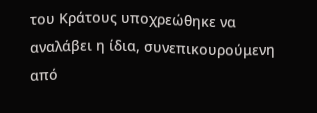του Κράτους υποχρεώθηκε να αναλάβει η ίδια, συνεπικουρούμενη από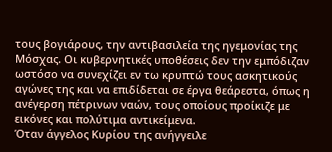τους βογιάρους, την αντιβασιλεία της ηγεμονίας της Μόσχας. Οι κυβερνητικές υποθέσεις δεν την εμπόδιζαν ωστόσο να συνεχίζει εν τω κρυπτώ τους ασκητικούς αγώνες της και να επιδίδεται σε έργα θεάρεστα, όπως η ανέγερση πέτρινων ναών, τους οποίους προίκιζε με εικόνες και πολύτιμα αντικείμενα.
Όταν άγγελος Κυρίου της ανήγγειλε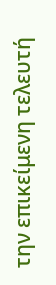την επικείμενη τελευτή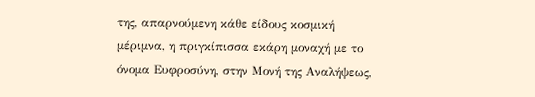της, απαρνούμενη κάθε είδους κοσμική μέριμνα, η πριγκίπισσα εκάρη μοναχή με το όνομα Ευφροσύνη, στην Μονή της Αναλήψεως,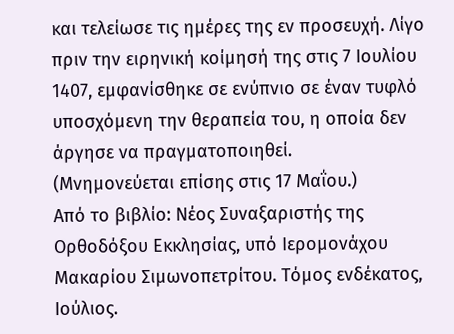και τελείωσε τις ημέρες της εν προσευχή. Λίγο πριν την ειρηνική κοίμησή της στις 7 Ιουλίου 1407, εμφανίσθηκε σε ενύπνιο σε έναν τυφλό υποσχόμενη την θεραπεία του, η οποία δεν άργησε να πραγματοποιηθεί.
(Μνημονεύεται επίσης στις 17 Μαΐου.)
Από το βιβλίο: Νέος Συναξαριστής της Ορθοδόξου Εκκλησίας, υπό Ιερομονάχου Μακαρίου Σιμωνοπετρίτου. Τόμος ενδέκατος, Ιούλιος.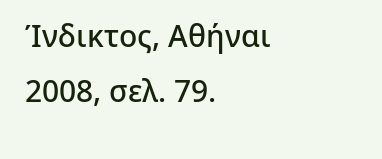Ίνδικτος, Αθήναι 2008, σελ. 79.